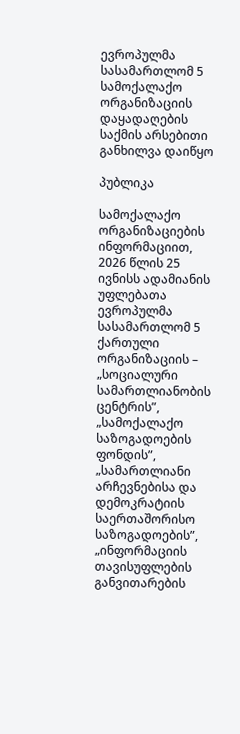ევროპულმა სასამართლომ 5 სამოქალაქო ორგანიზაციის დაყადაღების საქმის არსებითი განხილვა დაიწყო

პუბლიკა

სამოქალაქო ორგანიზაციების ინფორმაციით, 2026 წლის 25 ივნისს ადამიანის უფლებათა ევროპულმა სასამართლომ 5 ქართული ორგანიზაციის – „სოციალური სამართლიანობის ცენტრის”, „სამოქალაქო საზოგადოების ფონდის”, „სამართლიანი არჩევნებისა და დემოკრატიის საერთაშორისო საზოგადოების”, „ინფორმაციის თავისუფლების განვითარების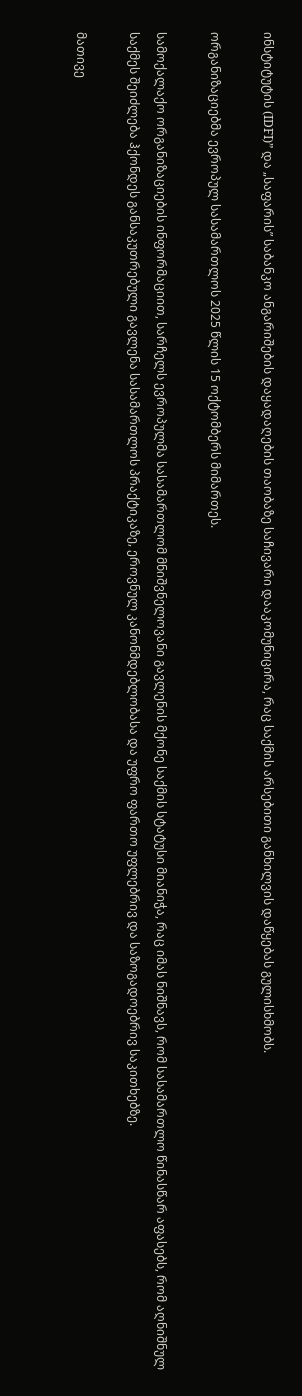ინსტიტუტის (IDFI)” და „საფარის” საბანკო ანგარიშების დაყადაღების თაობაზე საჩივარი დააკომუნიცირა, რაც საქმის არსებითი განხილვის დაწყებას გულისხმობს.

ორგანიზაციებმა ევროპულ სასამართლოს 2025 წლის 15 ოქტომბერს მიმართეს.

სამოქალაქო ორგანიზაციების ინფორმაციით, სარჩელს ევროპულმა სასამართლომ მნიშვნელოვანი გავლენის მქონე საქმის სტატუსი მიანიჭა, რაც იმას ნიშნავს, რომ სასამართლო წინასწარ აფასებს, რომ აღნიშნულ საქმეს შეიძლება ჰქონდეს განსაკუთრებული გავლენა სასამართლოს პრაქტიკაზე, ეროვნულ კანონმდებლობასა და უფრო ფართო უფლებრივ და საზოგადოებრივ საკითხებზე.

მათივე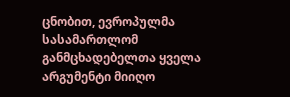ცნობით, ევროპულმა სასამართლომ განმცხადებელთა ყველა არგუმენტი მიიღო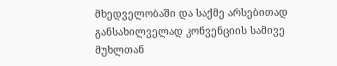მხედველობაში და საქმე არსებითად განსახილველად კონვენციის სამივე მუხლთან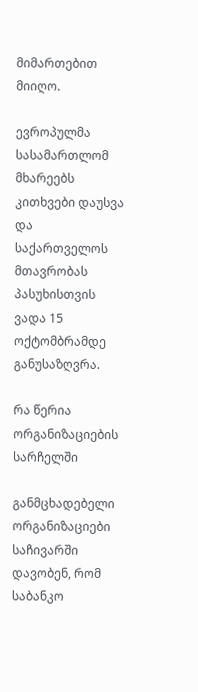მიმართებით მიიღო.

ევროპულმა სასამართლომ მხარეებს კითხვები დაუსვა და საქართველოს მთავრობას პასუხისთვის ვადა 15 ოქტომბრამდე განუსაზღვრა.

რა წერია ორგანიზაციების სარჩელში

განმცხადებელი ორგანიზაციები საჩივარში დავობენ, რომ საბანკო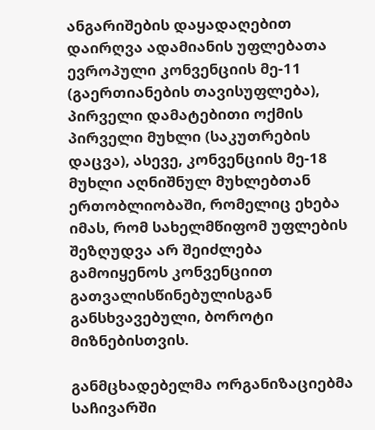ანგარიშების დაყადაღებით დაირღვა ადამიანის უფლებათა ევროპული კონვენციის მე-11 (გაერთიანების თავისუფლება), პირველი დამატებითი ოქმის პირველი მუხლი (საკუთრების დაცვა), ასევე, კონვენციის მე-18 მუხლი აღნიშნულ მუხლებთან ერთობლიობაში, რომელიც ეხება იმას, რომ სახელმწიფომ უფლების შეზღუდვა არ შეიძლება გამოიყენოს კონვენციით გათვალისწინებულისგან განსხვავებული, ბოროტი მიზნებისთვის.

განმცხადებელმა ორგანიზაციებმა საჩივარში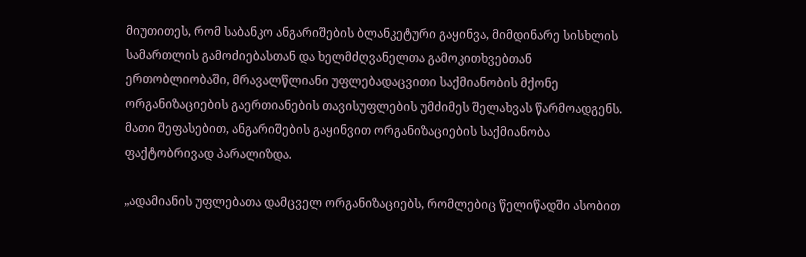მიუთითეს, რომ საბანკო ანგარიშების ბლანკეტური გაყინვა, მიმდინარე სისხლის სამართლის გამოძიებასთან და ხელმძღვანელთა გამოკითხვებთან ერთობლიობაში, მრავალწლიანი უფლებადაცვითი საქმიანობის მქონე ორგანიზაციების გაერთიანების თავისუფლების უმძიმეს შელახვას წარმოადგენს. მათი შეფასებით, ანგარიშების გაყინვით ორგანიზაციების საქმიანობა ფაქტობრივად პარალიზდა.

„ადამიანის უფლებათა დამცველ ორგანიზაციებს, რომლებიც წელიწადში ასობით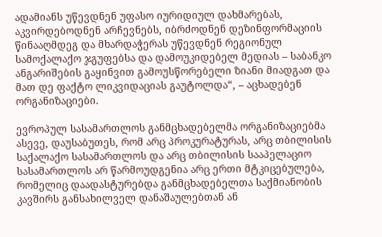ადამიანს უწევდნენ უფასო იურიდიულ დახმარებას, აკვირდებოდნენ არჩევნებს, იბრძოდნენ დეზინფორმაციის წინააღმდეგ და მხარდაჭერას უწევდნენ რეგიონულ სამოქალაქო ჯგუფებსა და დამოუკიდებელ მედიას – საბანკო ანგარიშების გაყინვით გამოუსწორებელი ზიანი მიადგათ და მათ დე ფაქტო ლიკვიდაციას გაუტოლდა“, – აცხადებენ ორგანიზაციები.

ევროპულ სასამართლოს განმცხადებელმა ორგანიზაციებმა ასევე, დაუსაბუთეს, რომ არც პროკურატურას, არც თბილისის საქალაქო სასამართლოს და არც თბილისის სააპელაციო სასამართლოს არ წარმოუდგენია არც ერთი მტკიცებულება, რომელიც დაადასტურებდა განმცხადებელთა საქმიანობის კავშირს განსახილველ დანაშაულებთან ან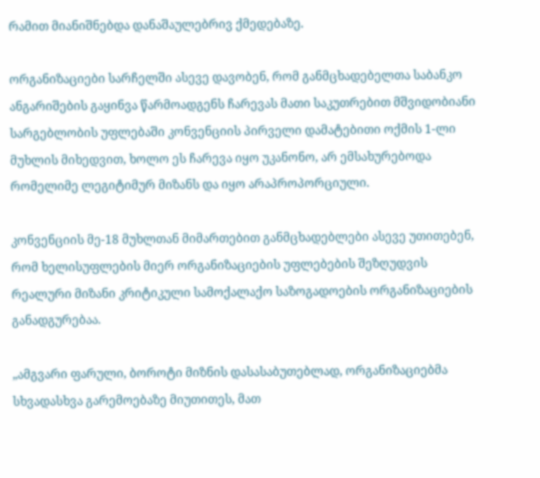რამით მიანიშნებდა დანაშაულებრივ ქმედებაზე.

ორგანიზაციები სარჩელში ასევე დავობენ, რომ განმცხადებელთა საბანკო ანგარიშების გაყინვა წარმოადგენს ჩარევას მათი საკუთრებით მშვიდობიანი სარგებლობის უფლებაში კონვენციის პირველი დამატებითი ოქმის 1-ლი მუხლის მიხედვით, ხოლო ეს ჩარევა იყო უკანონო, არ ემსახურებოდა რომელიმე ლეგიტიმურ მიზანს და იყო არაპროპორციული.

კონვენციის მე-18 მუხლთან მიმართებით განმცხადებლები ასევე უთითებენ, რომ ხელისუფლების მიერ ორგანიზაციების უფლებების შეზღუდვის რეალური მიზანი კრიტიკული სამოქალაქო საზოგადოების ორგანიზაციების განადგურებაა.

„ამგვარი ფარული, ბოროტი მიზნის დასასაბუთებლად, ორგანიზაციებმა სხვადასხვა გარემოებაზე მიუთითეს, მათ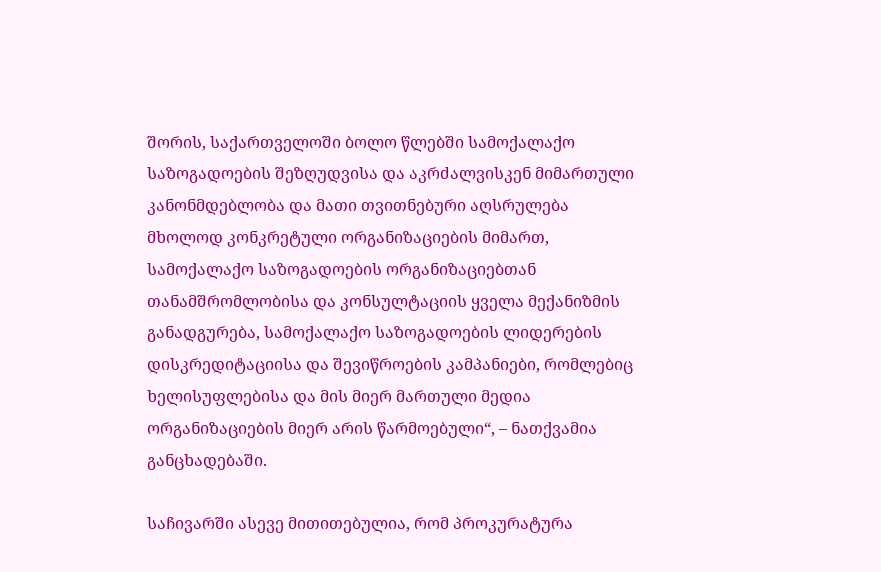შორის, საქართველოში ბოლო წლებში სამოქალაქო საზოგადოების შეზღუდვისა და აკრძალვისკენ მიმართული კანონმდებლობა და მათი თვითნებური აღსრულება მხოლოდ კონკრეტული ორგანიზაციების მიმართ, სამოქალაქო საზოგადოების ორგანიზაციებთან თანამშრომლობისა და კონსულტაციის ყველა მექანიზმის განადგურება, სამოქალაქო საზოგადოების ლიდერების დისკრედიტაციისა და შევიწროების კამპანიები, რომლებიც ხელისუფლებისა და მის მიერ მართული მედია ორგანიზაციების მიერ არის წარმოებული“, – ნათქვამია განცხადებაში.

საჩივარში ასევე მითითებულია, რომ პროკურატურა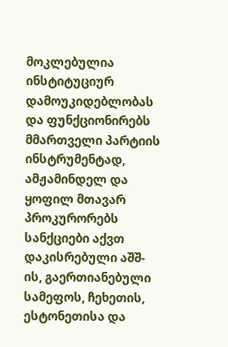მოკლებულია ინსტიტუციურ დამოუკიდებლობას და ფუნქციონირებს მმართველი პარტიის ინსტრუმენტად, ამჟამინდელ და ყოფილ მთავარ პროკურორებს სანქციები აქვთ დაკისრებული აშშ-ის, გაერთიანებული სამეფოს, ჩეხეთის, ესტონეთისა და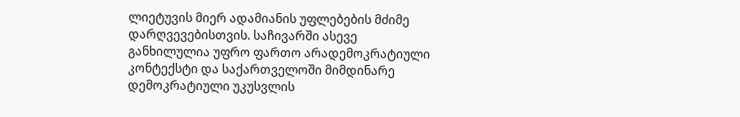ლიეტუვის მიერ ადამიანის უფლებების მძიმე დარღვევებისთვის. საჩივარში ასევე განხილულია უფრო ფართო არადემოკრატიული კონტექსტი და საქართველოში მიმდინარე დემოკრატიული უკუსვლის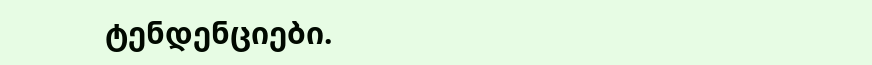ტენდენციები.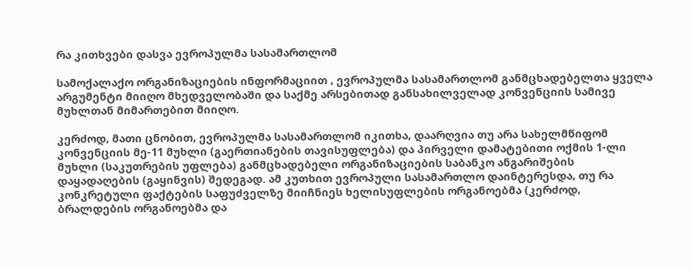რა კითხვები დასვა ევროპულმა სასამართლომ

სამოქალაქო ორგანიზაციების ინფორმაციით , ევროპულმა სასამართლომ განმცხადებელთა ყველა არგუმენტი მიიღო მხედველობაში და საქმე არსებითად განსახილველად კონვენციის სამივე მუხლთან მიმართებით მიიღო.

კერძოდ, მათი ცნობით, ევროპულმა სასამართლომ იკითხა, დაარღვია თუ არა სახელმწიფომ კონვენციის მე-11 მუხლი (გაერთიანების თავისუფლება) და პირველი დამატებითი ოქმის 1-ლი მუხლი (საკუთრების უფლება) განმცხადებელი ორგანიზაციების საბანკო ანგარიშების დაყადაღების (გაყინვის) შედეგად. ამ კუთხით ევროპული სასამართლო დაინტერესდა, თუ რა კონკრეტული ფაქტების საფუძველზე მიიჩნიეს ხელისუფლების ორგანოებმა (კერძოდ, ბრალდების ორგანოებმა და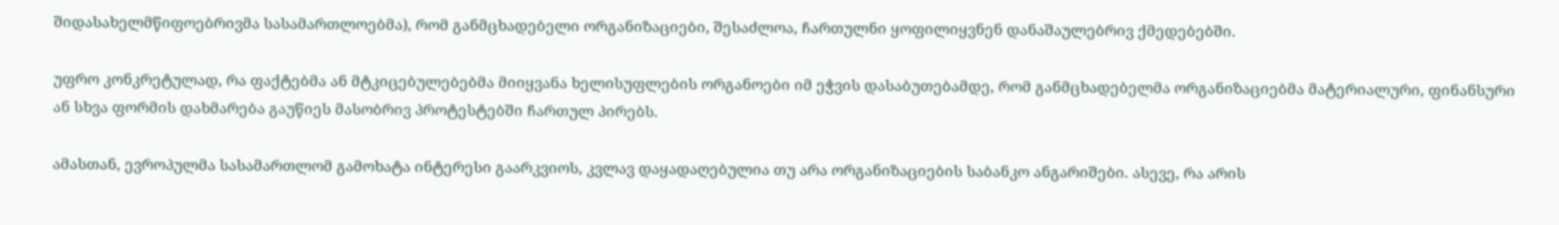შიდასახელმწიფოებრივმა სასამართლოებმა), რომ განმცხადებელი ორგანიზაციები, შესაძლოა, ჩართულნი ყოფილიყვნენ დანაშაულებრივ ქმედებებში.

უფრო კონკრეტულად, რა ფაქტებმა ან მტკიცებულებებმა მიიყვანა ხელისუფლების ორგანოები იმ ეჭვის დასაბუთებამდე, რომ განმცხადებელმა ორგანიზაციებმა მატერიალური, ფინანსური ან სხვა ფორმის დახმარება გაუწიეს მასობრივ პროტესტებში ჩართულ პირებს.

ამასთან, ევროპულმა სასამართლომ გამოხატა ინტერესი გაარკვიოს, კვლავ დაყადაღებულია თუ არა ორგანიზაციების საბანკო ანგარიშები. ასევე, რა არის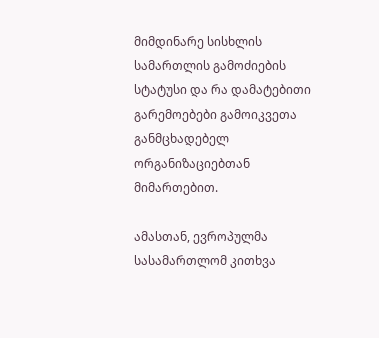მიმდინარე სისხლის სამართლის გამოძიების სტატუსი და რა დამატებითი გარემოებები გამოიკვეთა განმცხადებელ ორგანიზაციებთან მიმართებით.

ამასთან, ევროპულმა სასამართლომ კითხვა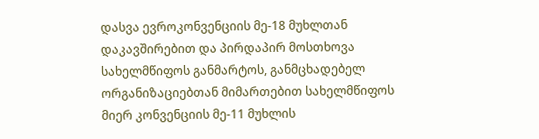დასვა ევროკონვენციის მე-18 მუხლთან დაკავშირებით და პირდაპირ მოსთხოვა სახელმწიფოს განმარტოს, განმცხადებელ ორგანიზაციებთან მიმართებით სახელმწიფოს მიერ კონვენციის მე-11 მუხლის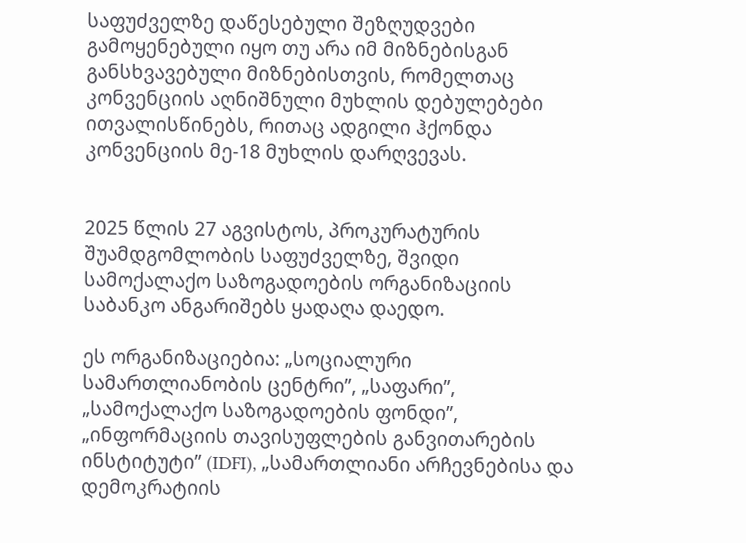საფუძველზე დაწესებული შეზღუდვები გამოყენებული იყო თუ არა იმ მიზნებისგან განსხვავებული მიზნებისთვის, რომელთაც კონვენციის აღნიშნული მუხლის დებულებები ითვალისწინებს, რითაც ადგილი ჰქონდა კონვენციის მე-18 მუხლის დარღვევას.


2025 წლის 27 აგვისტოს, პროკურატურის შუამდგომლობის საფუძველზე, შვიდი სამოქალაქო საზოგადოების ორგანიზაციის საბანკო ანგარიშებს ყადაღა დაედო.

ეს ორგანიზაციებია: „სოციალური სამართლიანობის ცენტრი”, „საფარი”, „სამოქალაქო საზოგადოების ფონდი”, „ინფორმაციის თავისუფლების განვითარების ინსტიტუტი” (IDFI), „სამართლიანი არჩევნებისა და დემოკრატიის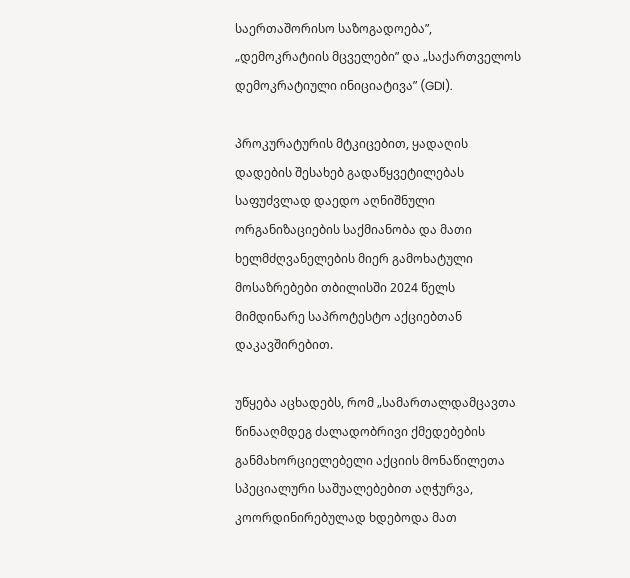საერთაშორისო საზოგადოება”, „დემოკრატიის მცველები” და „საქართველოს დემოკრატიული ინიციატივა” (GDI).

პროკურატურის მტკიცებით, ყადაღის დადების შესახებ გადაწყვეტილებას საფუძვლად დაედო აღნიშნული ორგანიზაციების საქმიანობა და მათი ხელმძღვანელების მიერ გამოხატული მოსაზრებები თბილისში 2024 წელს მიმდინარე საპროტესტო აქციებთან დაკავშირებით.

უწყება აცხადებს, რომ „სამართალდამცავთა წინააღმდეგ ძალადობრივი ქმედებების განმახორციელებელი აქციის მონაწილეთა სპეციალური საშუალებებით აღჭურვა, კოორდინირებულად ხდებოდა მათ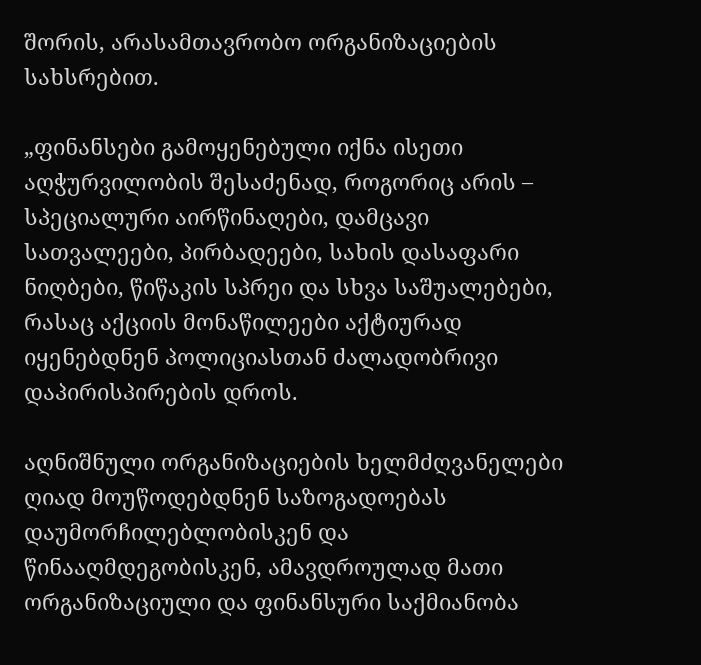შორის, არასამთავრობო ორგანიზაციების სახსრებით.

„ფინანსები გამოყენებული იქნა ისეთი აღჭურვილობის შესაძენად, როგორიც არის – სპეციალური აირწინაღები, დამცავი სათვალეები, პირბადეები, სახის დასაფარი ნიღბები, წიწაკის სპრეი და სხვა საშუალებები, რასაც აქციის მონაწილეები აქტიურად იყენებდნენ პოლიციასთან ძალადობრივი დაპირისპირების დროს.

აღნიშნული ორგანიზაციების ხელმძღვანელები ღიად მოუწოდებდნენ საზოგადოებას დაუმორჩილებლობისკენ და წინააღმდეგობისკენ, ამავდროულად მათი ორგანიზაციული და ფინანსური საქმიანობა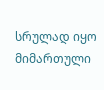სრულად იყო მიმართული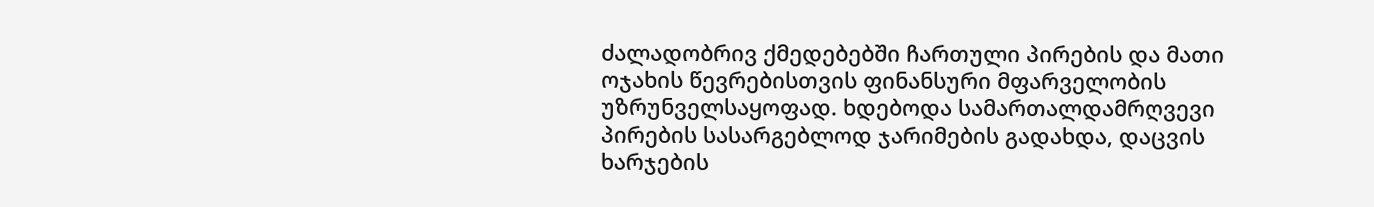ძალადობრივ ქმედებებში ჩართული პირების და მათი ოჯახის წევრებისთვის ფინანსური მფარველობის უზრუნველსაყოფად. ხდებოდა სამართალდამრღვევი პირების სასარგებლოდ ჯარიმების გადახდა, დაცვის ხარჯების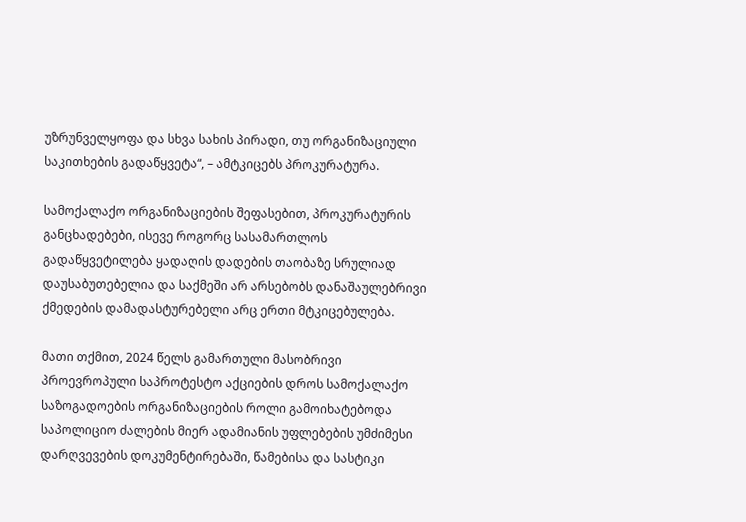უზრუნველყოფა და სხვა სახის პირადი, თუ ორგანიზაციული საკითხების გადაწყვეტა“, – ამტკიცებს პროკურატურა.

სამოქალაქო ორგანიზაციების შეფასებით, პროკურატურის განცხადებები, ისევე როგორც სასამართლოს გადაწყვეტილება ყადაღის დადების თაობაზე სრულიად დაუსაბუთებელია და საქმეში არ არსებობს დანაშაულებრივი ქმედების დამადასტურებელი არც ერთი მტკიცებულება.

მათი თქმით, 2024 წელს გამართული მასობრივი პროევროპული საპროტესტო აქციების დროს სამოქალაქო საზოგადოების ორგანიზაციების როლი გამოიხატებოდა საპოლიციო ძალების მიერ ადამიანის უფლებების უმძიმესი დარღვევების დოკუმენტირებაში, წამებისა და სასტიკი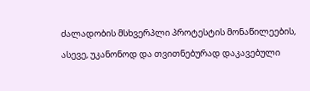ძალადობის მსხვერპლი პროტესტის მონაწილეების, ასევე, უკანონოდ და თვითნებურად დაკავებული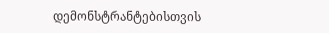დემონსტრანტებისთვის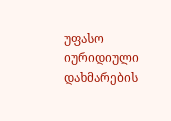უფასო იურიდიული დახმარების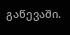გაწევაში.